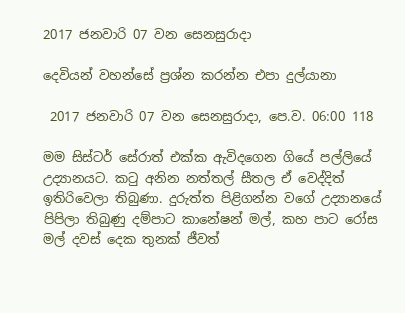2017 ජනවාරි 07 වන සෙනසුරාදා

දෙවියන් වහන්සේ ප්‍රශ්න කරන්න එපා දුල්යානා

 2017 ජනවාරි 07 වන සෙනසුරාදා, පෙ.ව. 06:00 118

මම සිස්ටර් සේරාත් එක්ක ඇවිදගෙන ගියේ පල්ලියේ උද්‍යානයට. කටු අනින නත්තල් සීතල ඒ වෙද්දිත් ඉතිරිවෙලා තිබුණා. දුරුත්ත පිළිගන්න වගේ උද්‍යානයේ පිපිලා තිබුණු දම්පාට කානේෂන් මල්, කහ පාට රෝස මල් දවස් දෙක තුනක් ජීවත්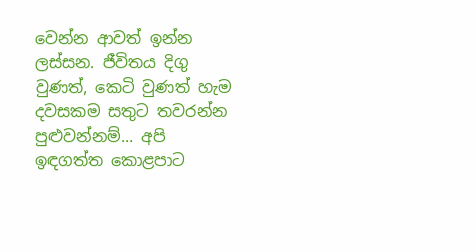වෙන්න ආවත් ඉන්න ලස්සන. ජීවිතය දිගු වුණත්, කෙටි වුණත් හැම දවසකම සතුට තවරන්න පුළුවන්නම්... අපි ඉඳගත්ත කොළපාට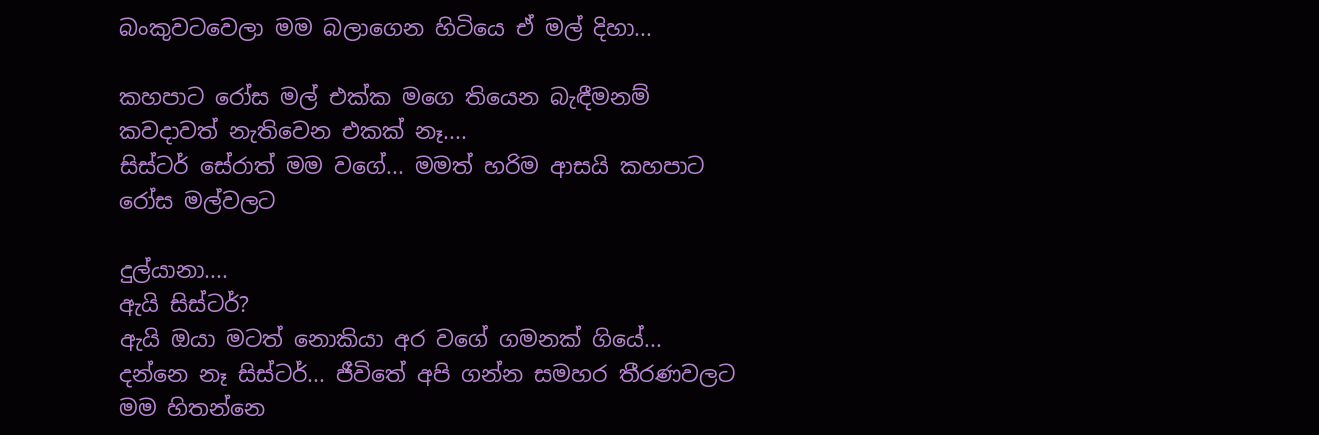බංකුවටවෙලා මම බලාගෙන හිටියෙ ඒ මල් දිහා...

කහපාට රෝස මල් එක්ක මගෙ තියෙන බැඳීමනම් කවදාවත් නැතිවෙන එකක් නෑ....
සිස්ටර් සේරාත් මම වගේ... මමත් හරිම ආසයි කහපාට රෝස මල්වලට

දුල්යානා....
ඇයි සිස්ටර්?
ඇයි ඔයා මටත් නොකියා අර වගේ ගමනක් ගියේ...
දන්නෙ නෑ සිස්ටර්... ජීවිතේ අපි ගන්න සමහර තීරණවලට මම හිතන්නෙ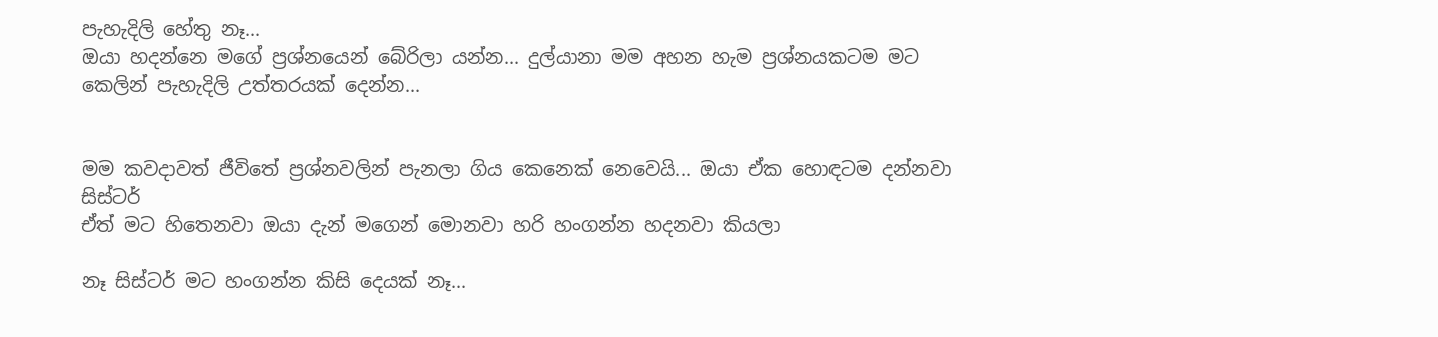පැහැදිලි හේතු නෑ...
ඔයා හදන්නෙ මගේ ප්‍රශ්නයෙන් බේරිලා යන්න... දුල්යානා මම අහන හැම ප්‍රශ්නයකටම මට කෙලින් පැහැදිලි උත්තරයක් දෙන්න...


මම කවදාවත් ජීවිතේ ප්‍රශ්නවලින් පැනලා ගිය කෙනෙක් නෙවෙයි... ඔයා ඒක හොඳටම දන්නවා සිස්ටර්
ඒත් මට හිතෙනවා ඔයා දැන් මගෙන් මොනවා හරි හංගන්න හදනවා කියලා

නෑ සිස්ටර් මට හංගන්න කිසි දෙයක් නෑ...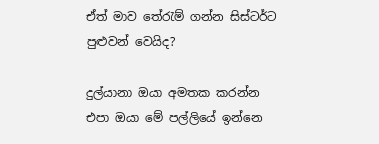ඒත් මාව තේරැම් ගන්න සිස්ටර්ට පුළුවන් වෙයිද?

දුල්යානා ඔයා අමතක කරන්න එපා ඔයා මේ පල්ලියේ ඉන්නෙ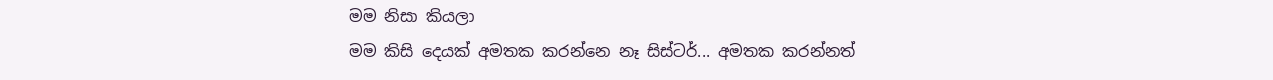මම නිසා කියලා
මම කිසි දෙයක් අමතක කරන්නෙ නෑ සිස්ටර්... අමතක කරන්නත්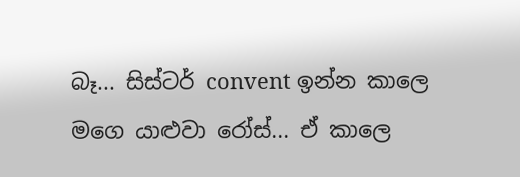බෑ... සිස්ටර් convent ඉන්න කාලෙ මගෙ යාළුවා රෝස්... ඒ කාලෙ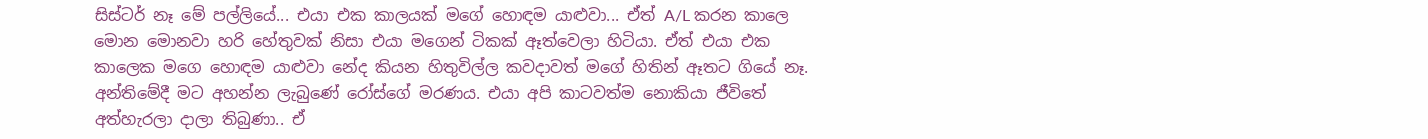සිස්ටර් නෑ මේ පල්ලියේ... එයා එක කාලයක් මගේ හොඳම යාළුවා... ඒත් A/L කරන කාලෙ මොන මොනවා හරි හේතුවක් නිසා එයා මගෙන් ටිකක් ඈත්වෙලා හිටියා. ඒත් එයා එක කාලෙක මගෙ හොඳම යාළුවා නේද කියන හිතුවිල්ල කවදාවත් මගේ හිතින් ඈතට ගියේ නෑ. අන්තිමේදී මට අහන්න ලැබුණේ රෝස්ගේ මරණය. එයා අපි කාටවත්ම නොකියා ජීවිතේ අත්හැරලා දාලා තිබුණා.. ඒ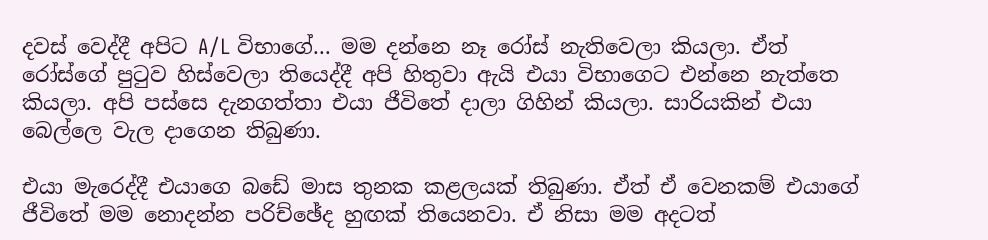දවස් වෙද්දී අපිට A/L විභාගේ... මම දන්නෙ නෑ රෝස් නැතිවෙලා කියලා. ඒත් රෝස්ගේ පුටුව හිස්වෙලා තියෙද්දී අපි හිතුවා ඇයි එයා විභාගෙට එන්නෙ නැත්තෙ කියලා. අපි පස්සෙ දැනගත්තා එයා ජීවිතේ දාලා ගිහින් කියලා. සාරියකින් එයා බෙල්ලෙ වැල දාගෙන තිබුණා.

එයා මැරෙද්දී එයාගෙ බඩේ මාස තුනක කළලයක් තිබුණා. ඒත් ඒ වෙනකම් එයාගේ ජීවිතේ මම නොදන්න පරිච්ඡේද හුඟක් තියෙනවා. ඒ නිසා මම අදටත්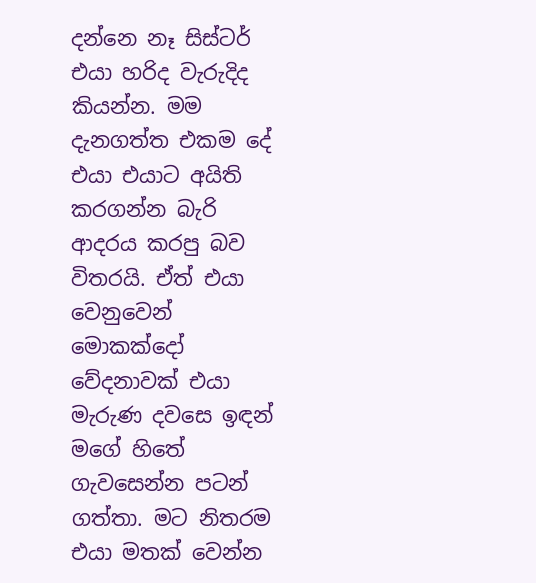දන්නෙ නෑ සිස්ටර් එයා හරිද වැරුදිද කියන්න. මම දැනගත්ත එකම දේ එයා එයාට අයිති කරගන්න බැරි ආදරය කරපු බව විතරයි. ඒත් එයා වෙනුවෙන් මොකක්දෝ වේදනාවක් එයා මැරුණ දවසෙ ඉඳන් මගේ හිතේ ගැවසෙන්න පටන් ගත්තා. මට නිතරම එයා මතක් වෙන්න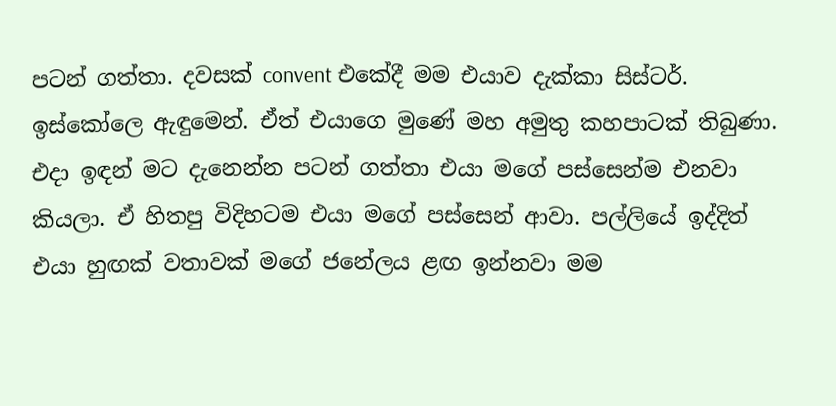පටන් ගත්තා. දවසක් convent එකේදී මම එයාව දැක්කා සිස්ටර්. ඉස්කෝලෙ ඇඳුමෙන්. ඒත් එයාගෙ මුණේ මහ අමුතු කහපාටක් තිබුණා. එදා ඉඳන් මට දැනෙන්න පටන් ගත්තා එයා මගේ පස්සෙන්ම එනවා කියලා. ඒ හිතපු විදිහටම එයා මගේ පස්සෙන් ආවා. පල්ලියේ ඉද්දිත් එයා හුඟක් වතාවක් මගේ ජනේලය ළඟ ඉන්නවා මම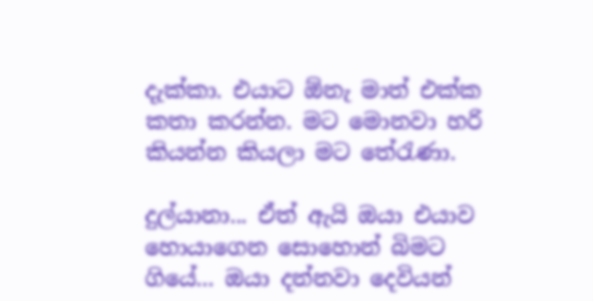දැක්කා. එයාට ඕනැ මාත් එක්ක කතා කරන්න. මට මොනවා හරි කියන්න කියලා මට තේරැණා.

දුල්යානා... ඒත් ඇයි ඔයා එයාව හොයාගෙන සොහොන් බිමට ගියේ... ඔයා දන්නවා දෙවියන්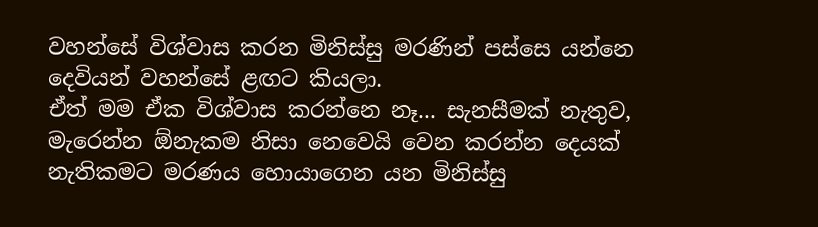වහන්සේ විශ්වාස කරන මිනිස්සු මරණින් පස්සෙ යන්නෙ දෙවියන් වහන්සේ ළඟට කියලා.
ඒත් මම ඒක විශ්වාස කරන්නෙ නෑ... සැනසීමක් නැතුව, මැරෙන්න ඕනැකම නිසා නෙවෙයි වෙන කරන්න දෙයක් නැතිකමට මරණය හොයාගෙන යන මිනිස්සු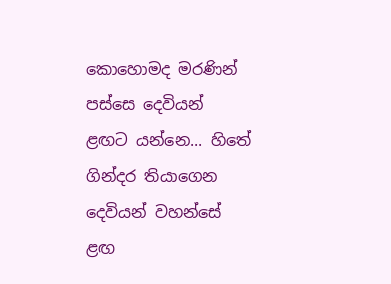කොහොමද මරණින් පස්සෙ දෙවියන් ළඟට යන්නෙ... හිතේ ගින්දර තියාගෙන දෙවියන් වහන්සේ ළඟ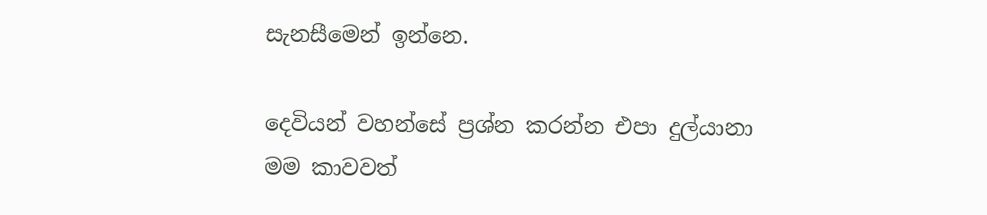සැනසීමෙන් ඉන්නෙ.

දෙවියන් වහන්සේ ප්‍රශ්න කරන්න එපා දුල්යානා
මම කාවවත්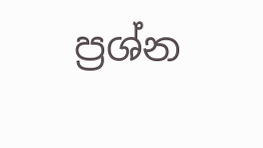ප්‍රශ්න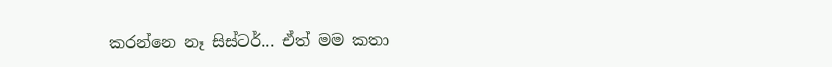කරන්නෙ නෑ සිස්ටර්... ඒත් මම කතා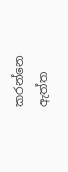කරන්නෙ ඇත්ත